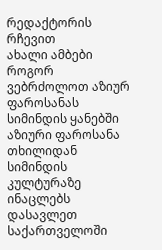რედაქტორის რჩევით
ახალი ამბები
როგორ ვებრძოლოთ აზიურ ფაროსანას სიმინდის ყანებში
აზიური ფაროსანა თხილიდან სიმინდის კულტურაზე ინაცლებს
დასავლეთ საქართველოში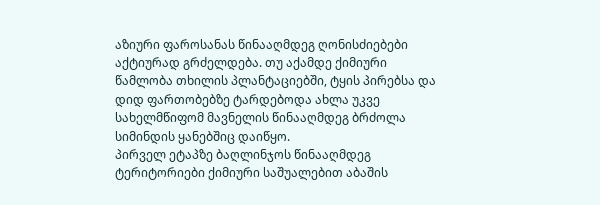აზიური ფაროსანას წინააღმდეგ ღონისძიებები აქტიურად გრძელდება. თუ აქამდე ქიმიური წამლობა თხილის პლანტაციებში, ტყის პირებსა და დიდ ფართობებზე ტარდებოდა ახლა უკვე სახელმწიფომ მავნელის წინააღმდეგ ბრძოლა სიმინდის ყანებშიც დაიწყო.
პირველ ეტაპზე ბაღლინჯოს წინააღმდეგ ტერიტორიები ქიმიური საშუალებით აბაშის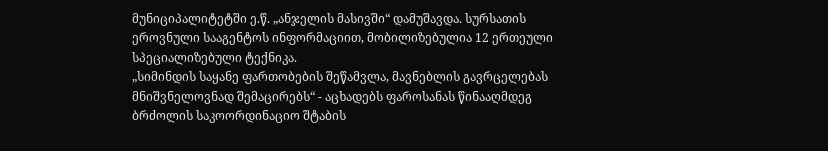მუნიციპალიტეტში ე.წ. „ანჯელის მასივში“ დამუშავდა. სურსათის ეროვნული სააგენტოს ინფორმაციით, მობილიზებულია 12 ერთეული სპეციალიზებული ტექნიკა.
„სიმინდის საყანე ფართობების შეწამვლა, მავნებლის გავრცელებას მნიშვნელოვნად შემაცირებს“ - აცხადებს ფაროსანას წინააღმდეგ ბრძოლის საკოორდინაციო შტაბის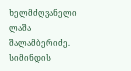ხელმძღვანელი ლაშა შალამბერიძე.
სიმინდის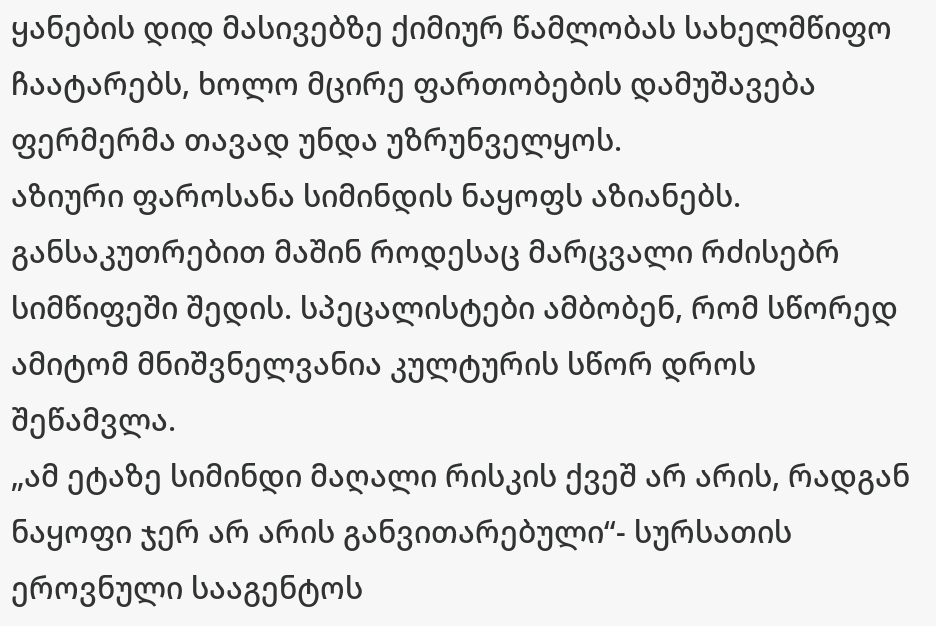ყანების დიდ მასივებზე ქიმიურ წამლობას სახელმწიფო ჩაატარებს, ხოლო მცირე ფართობების დამუშავება ფერმერმა თავად უნდა უზრუნველყოს.
აზიური ფაროსანა სიმინდის ნაყოფს აზიანებს. განსაკუთრებით მაშინ როდესაც მარცვალი რძისებრ სიმწიფეში შედის. სპეცალისტები ამბობენ, რომ სწორედ ამიტომ მნიშვნელვანია კულტურის სწორ დროს შეწამვლა.
„ამ ეტაზე სიმინდი მაღალი რისკის ქვეშ არ არის, რადგან ნაყოფი ჯერ არ არის განვითარებული“- სურსათის ეროვნული სააგენტოს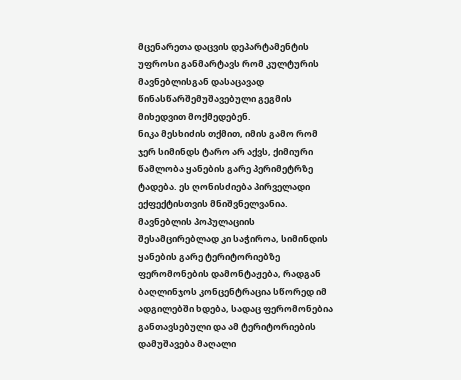მცენარეთა დაცვის დეპარტამენტის უფროსი განმარტავს რომ კულტურის მავნებლისგან დასაცავად წინასწარშემუშავებული გეგმის მიხედვით მოქმედებენ.
ნიკა მესხიძის თქმით, იმის გამო რომ ჯერ სიმინდს ტარო არ აქვს, ქიმიური წამლობა ყანების გარე პერიმეტრზე ტადება. ეს ღონისძიება პირველადი ექფექტისთვის მნიშვნელვანია. მავნებლის პოპულაციის შესამცირებლად კი საჭიროა, სიმინდის ყანების გარე ტერიტორიებზე ფერომონების დამონტაჟება, რადგან ბაღლინჯოს კონცენტრაცია სწორედ იმ ადგილებში ხდება, სადაც ფერომონებია განთავსებული და ამ ტერიტორიების დამუშავება მაღალი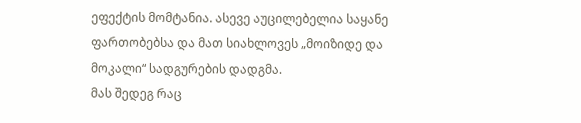ეფექტის მომტანია. ასევე აუცილებელია საყანე ფართობებსა და მათ სიახლოვეს „მოიზიდე და მოკალი“ სადგურების დადგმა.
მას შედეგ რაც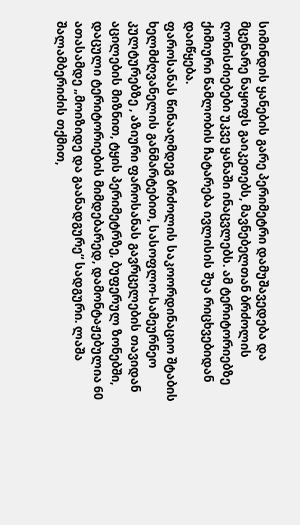სიმინდის ყანების გარე პერიმეტრი დამუშავედება და მცენარე ნაყოფს გაიკეთებს, მავნებელთან ბრძოლის ღონისძიებები უკვე ყანაში ინაცვლებს. ამ ტერიტორიებზე ქიმიური წამლობის ჩატარება ივლისის შუა რიცხვებიდან დაიწყება.
ფაროსანას წინააღმდეგ ბრძოლის საკოორდინაციო შტაბის ხელმძღვანელის განმარტებით, სასოფლო-სამეურნეო კულტურებზე , აზიური ფაროსანას გავრცელების თავიდან აცილების მიზნით, ტყის პერიმეტრზე, ბუფერულ ზონებში, დაცული ტერიტორიების მიმდებარედ, დამონტაჟებულია 60 ათასამდე „მოიზიდე და გაანადგურე“ სადგური. ლაშა შალამბერიძის თქმით,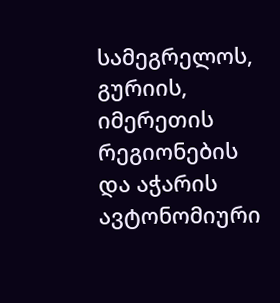სამეგრელოს, გურიის, იმერეთის რეგიონების და აჭარის ავტონომიური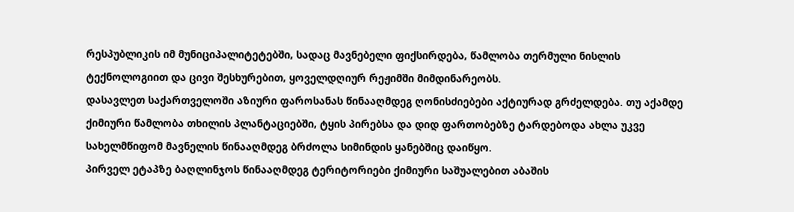რესპუბლიკის იმ მუნიციპალიტეტებში, სადაც მავნებელი ფიქსირდება, წამლობა თერმული ნისლის ტექნოლოგიით და ცივი შესხურებით, ყოველდღიურ რეჟიმში მიმდინარეობს.
დასავლეთ საქართველოში აზიური ფაროსანას წინააღმდეგ ღონისძიებები აქტიურად გრძელდება. თუ აქამდე ქიმიური წამლობა თხილის პლანტაციებში, ტყის პირებსა და დიდ ფართობებზე ტარდებოდა ახლა უკვე სახელმწიფომ მავნელის წინააღმდეგ ბრძოლა სიმინდის ყანებშიც დაიწყო.
პირველ ეტაპზე ბაღლინჯოს წინააღმდეგ ტერიტორიები ქიმიური საშუალებით აბაშის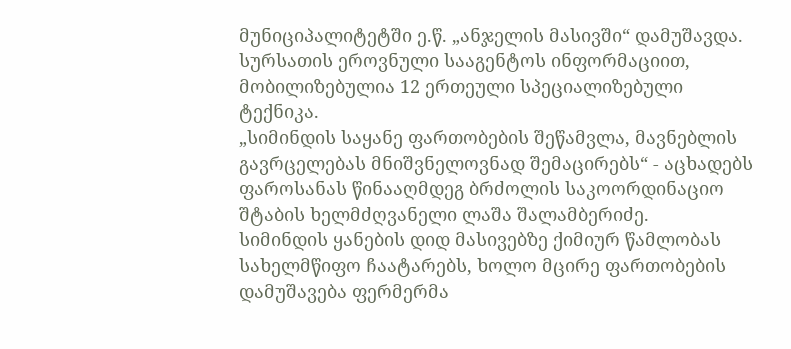მუნიციპალიტეტში ე.წ. „ანჯელის მასივში“ დამუშავდა. სურსათის ეროვნული სააგენტოს ინფორმაციით, მობილიზებულია 12 ერთეული სპეციალიზებული ტექნიკა.
„სიმინდის საყანე ფართობების შეწამვლა, მავნებლის გავრცელებას მნიშვნელოვნად შემაცირებს“ - აცხადებს ფაროსანას წინააღმდეგ ბრძოლის საკოორდინაციო შტაბის ხელმძღვანელი ლაშა შალამბერიძე.
სიმინდის ყანების დიდ მასივებზე ქიმიურ წამლობას სახელმწიფო ჩაატარებს, ხოლო მცირე ფართობების დამუშავება ფერმერმა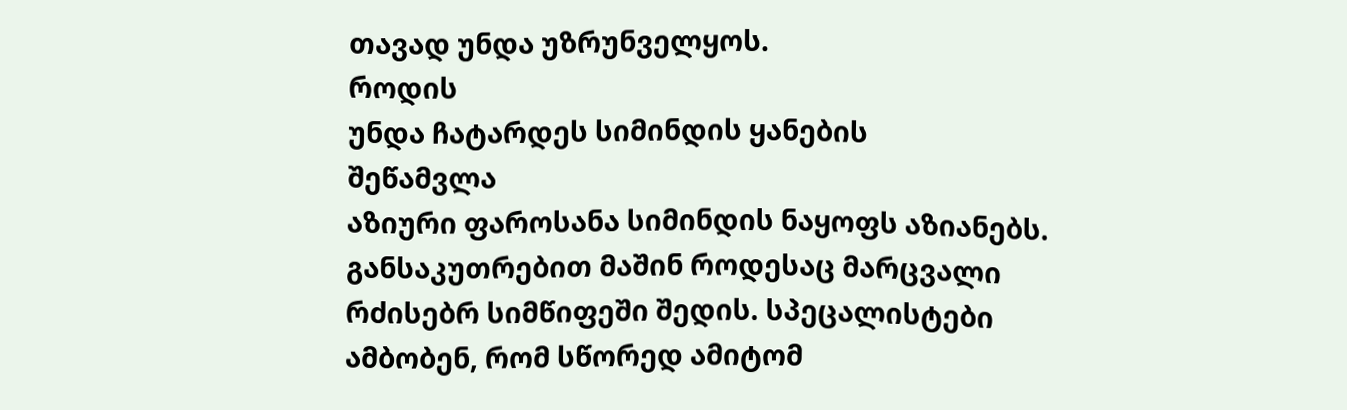თავად უნდა უზრუნველყოს.
როდის
უნდა ჩატარდეს სიმინდის ყანების
შეწამვლა
აზიური ფაროსანა სიმინდის ნაყოფს აზიანებს. განსაკუთრებით მაშინ როდესაც მარცვალი რძისებრ სიმწიფეში შედის. სპეცალისტები ამბობენ, რომ სწორედ ამიტომ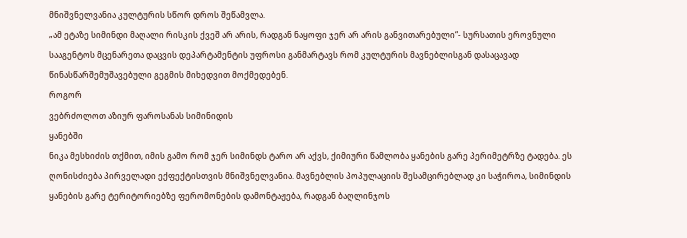მნიშვნელვანია კულტურის სწორ დროს შეწამვლა.
„ამ ეტაზე სიმინდი მაღალი რისკის ქვეშ არ არის, რადგან ნაყოფი ჯერ არ არის განვითარებული“- სურსათის ეროვნული სააგენტოს მცენარეთა დაცვის დეპარტამენტის უფროსი განმარტავს რომ კულტურის მავნებლისგან დასაცავად წინასწარშემუშავებული გეგმის მიხედვით მოქმედებენ.
როგორ
ვებრძოლოთ აზიურ ფაროსანას სიმინიდის
ყანებში
ნიკა მესხიძის თქმით, იმის გამო რომ ჯერ სიმინდს ტარო არ აქვს, ქიმიური წამლობა ყანების გარე პერიმეტრზე ტადება. ეს ღონისძიება პირველადი ექფექტისთვის მნიშვნელვანია. მავნებლის პოპულაციის შესამცირებლად კი საჭიროა, სიმინდის ყანების გარე ტერიტორიებზე ფერომონების დამონტაჟება, რადგან ბაღლინჯოს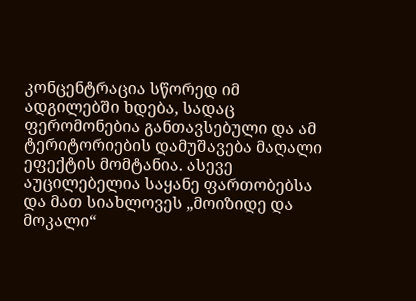კონცენტრაცია სწორედ იმ ადგილებში ხდება, სადაც ფერომონებია განთავსებული და ამ ტერიტორიების დამუშავება მაღალი ეფექტის მომტანია. ასევე აუცილებელია საყანე ფართობებსა და მათ სიახლოვეს „მოიზიდე და მოკალი“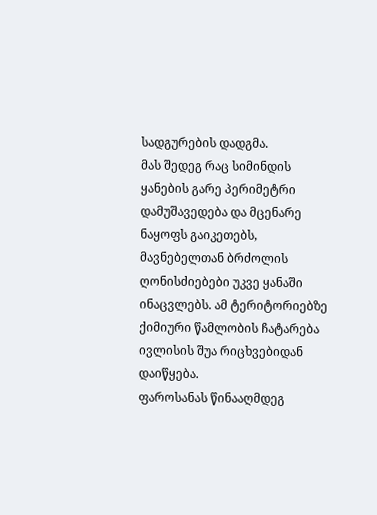სადგურების დადგმა.
მას შედეგ რაც სიმინდის ყანების გარე პერიმეტრი დამუშავედება და მცენარე ნაყოფს გაიკეთებს, მავნებელთან ბრძოლის ღონისძიებები უკვე ყანაში ინაცვლებს. ამ ტერიტორიებზე ქიმიური წამლობის ჩატარება ივლისის შუა რიცხვებიდან დაიწყება.
ფაროსანას წინააღმდეგ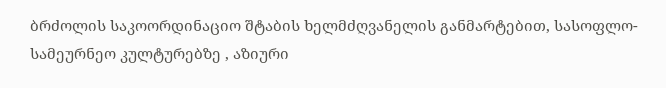ბრძოლის საკოორდინაციო შტაბის ხელმძღვანელის განმარტებით, სასოფლო-სამეურნეო კულტურებზე , აზიური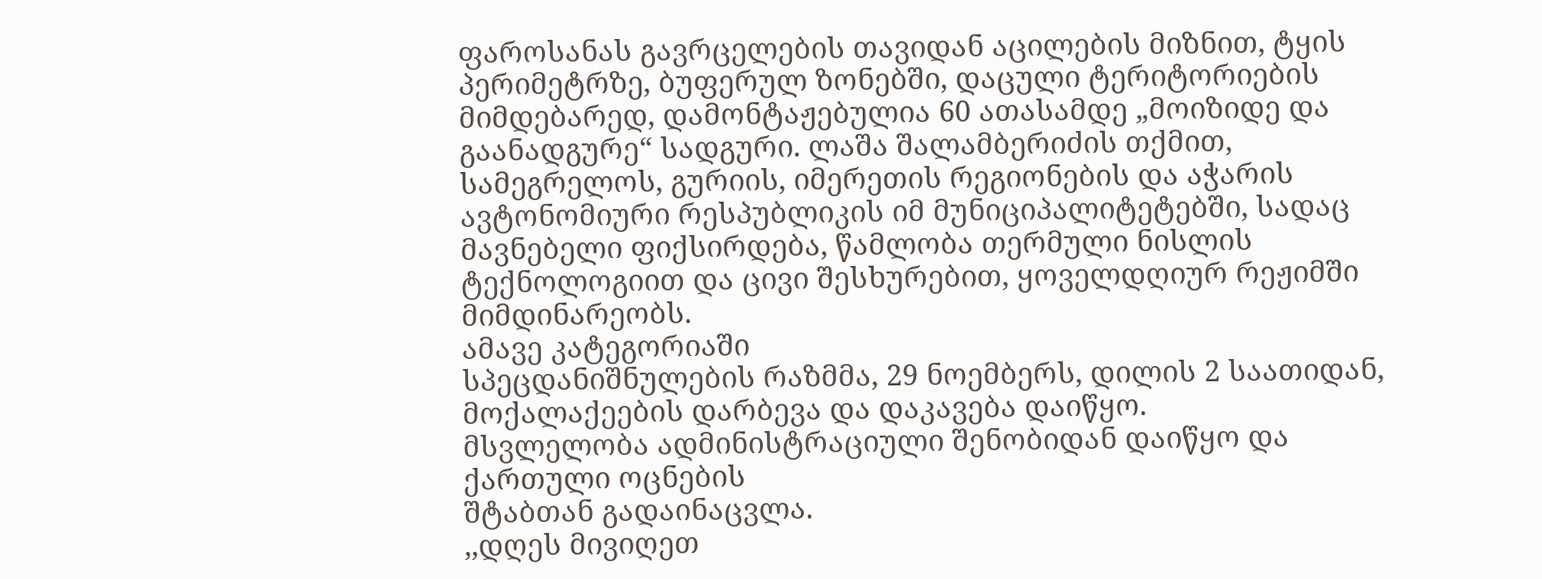ფაროსანას გავრცელების თავიდან აცილების მიზნით, ტყის პერიმეტრზე, ბუფერულ ზონებში, დაცული ტერიტორიების მიმდებარედ, დამონტაჟებულია 60 ათასამდე „მოიზიდე და გაანადგურე“ სადგური. ლაშა შალამბერიძის თქმით, სამეგრელოს, გურიის, იმერეთის რეგიონების და აჭარის ავტონომიური რესპუბლიკის იმ მუნიციპალიტეტებში, სადაც მავნებელი ფიქსირდება, წამლობა თერმული ნისლის ტექნოლოგიით და ცივი შესხურებით, ყოველდღიურ რეჟიმში მიმდინარეობს.
ამავე კატეგორიაში
სპეცდანიშნულების რაზმმა, 29 ნოემბერს, დილის 2 საათიდან,
მოქალაქეების დარბევა და დაკავება დაიწყო.
მსვლელობა ადმინისტრაციული შენობიდან დაიწყო და ქართული ოცნების
შტაბთან გადაინაცვლა.
,,დღეს მივიღეთ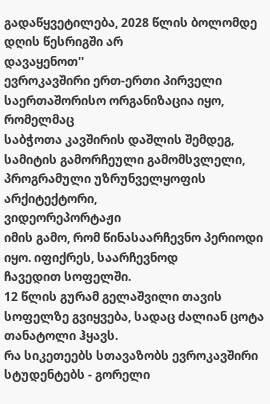გადაწყვეტილება, 2028 წლის ბოლომდე დღის წესრიგში არ
დავაყენოთ''
ევროკავშირი ერთ-ერთი პირველი საერთაშორისო ორგანიზაცია იყო, რომელმაც
საბჭოთა კავშირის დაშლის შემდეგ,
სამიტის გამორჩეული გამომსვლელი, პროგრამული უზრუნველყოფის
არქიტექტორი,
ვიდეორეპორტაჟი
იმის გამო, რომ წინასაარჩევნო პერიოდი იყო. იფიქრეს, საარჩევნოდ
ჩავედით სოფელში.
12 წლის გურამ გელაშვილი თავის სოფელზე გვიყვება, სადაც ძალიან ცოტა
თანატოლი ჰყავს.
რა სიკეთეებს სთავაზობს ევროკავშირი სტუდენტებს - გორელი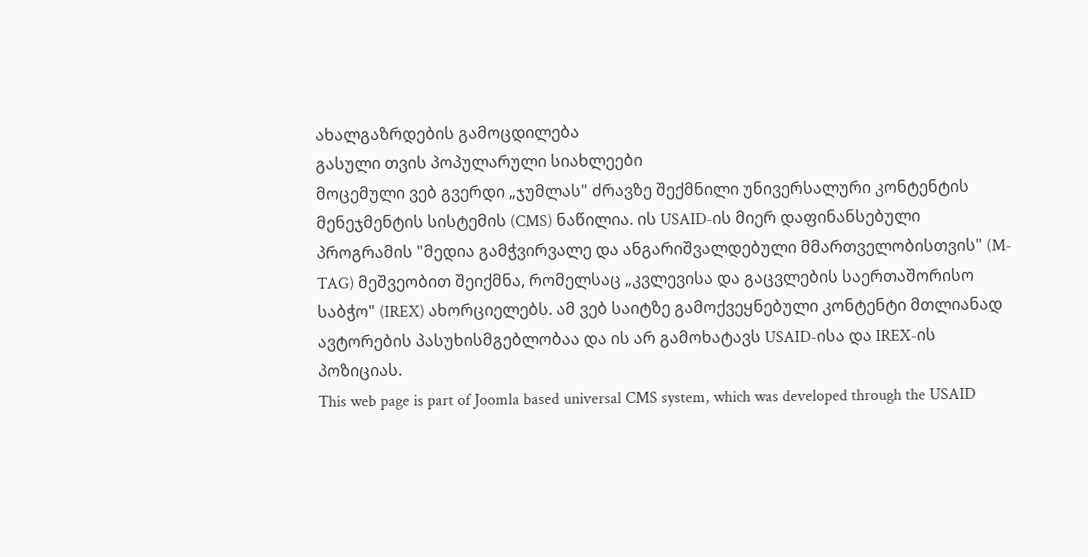ახალგაზრდების გამოცდილება
გასული თვის პოპულარული სიახლეები
მოცემული ვებ გვერდი „ჯუმლას" ძრავზე შექმნილი უნივერსალური კონტენტის მენეჯმენტის სისტემის (CMS) ნაწილია. ის USAID-ის მიერ დაფინანსებული პროგრამის "მედია გამჭვირვალე და ანგარიშვალდებული მმართველობისთვის" (M-TAG) მეშვეობით შეიქმნა, რომელსაც „კვლევისა და გაცვლების საერთაშორისო საბჭო" (IREX) ახორციელებს. ამ ვებ საიტზე გამოქვეყნებული კონტენტი მთლიანად ავტორების პასუხისმგებლობაა და ის არ გამოხატავს USAID-ისა და IREX-ის პოზიციას.
This web page is part of Joomla based universal CMS system, which was developed through the USAID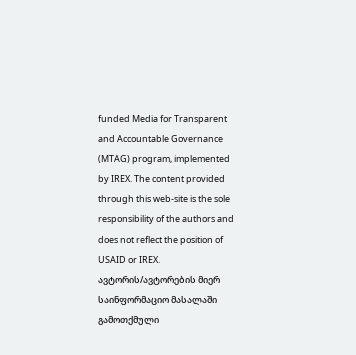funded Media for Transparent and Accountable Governance (MTAG) program, implemented by IREX. The content provided through this web-site is the sole responsibility of the authors and does not reflect the position of USAID or IREX.
ავტორის/ავტორების მიერ საინფორმაციო მასალაში გამოთქმული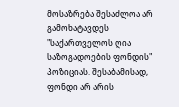მოსაზრება შესაძლოა არ გამოხატავდეს "საქართველოს ღია საზოგადოების ფონდის" პოზიციას. შესაბამისად, ფონდი არ არის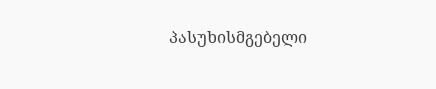პასუხისმგებელი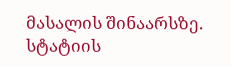მასალის შინაარსზე.
სტატიის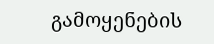გამოყენების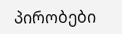პირობები